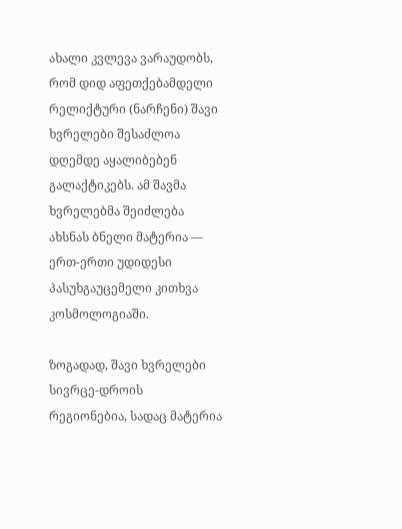ახალი კვლევა ვარაუდობს, რომ დიდ აფეთქებამდელი რელიქტური (ნარჩენი) შავი ხვრელები შესაძლოა დღემდე აყალიბებენ გალაქტიკებს. ამ შავმა ხვრელებმა შეიძლება ახსნას ბნელი მატერია — ერთ-ერთი უდიდესი პასუხგაუცემელი კითხვა კოსმოლოგიაში.

ზოგადად, შავი ხვრელები სივრცე-დროის რეგიონებია, სადაც მატერია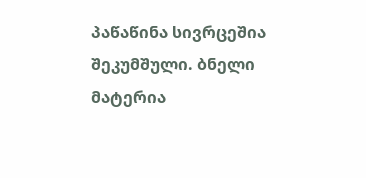პაწაწინა სივრცეშია შეკუმშული. ბნელი მატერია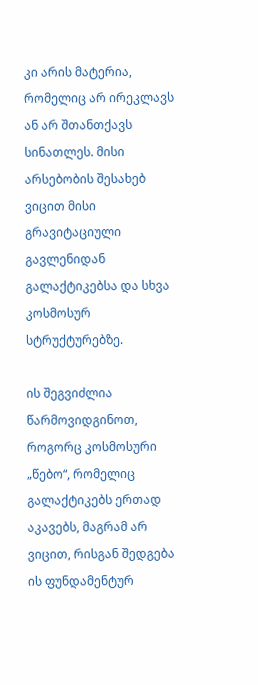კი არის მატერია, რომელიც არ ირეკლავს ან არ შთანთქავს სინათლეს. მისი არსებობის შესახებ ვიცით მისი გრავიტაციული გავლენიდან გალაქტიკებსა და სხვა კოსმოსურ სტრუქტურებზე.

ის შეგვიძლია წარმოვიდგინოთ, როგორც კოსმოსური „წებო“, რომელიც გალაქტიკებს ერთად აკავებს, მაგრამ არ ვიცით, რისგან შედგება ის ფუნდამენტურ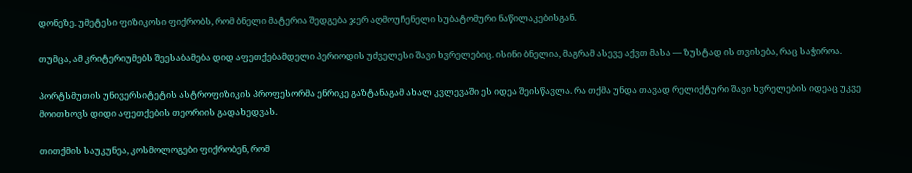დონეზე. უმეტესი ფიზიკოსი ფიქრობს, რომ ბნელი მატერია შედგება ჯერ აღმოუჩენელი სუბატომური ნაწილაკებისგან.

თუმცა, ამ კრიტერიუმებს შეესაბამება დიდ აფეთქებამდელი პერიოდის უძველესი შავი ხვრელებიც. ისინი ბნელია, მაგრამ ასევე აქვთ მასა — ზუსტად ის თვისება, რაც საჭიროა.

პორტსმუთის უნივერსიტეტის ასტროფიზიკის პროფესორმა ენრიკე გაზტანაგამ ახალ კვლევაში ეს იდეა შეისწავლა. რა თქმა უნდა თავად რელიქტური შავი ხვრელების იდეაც უკვე მოითხოვს დიდი აფეთქების თეორიის გადახედვას.

თითქმის საუკუნეა, კოსმოლოგები ფიქრობენ, რომ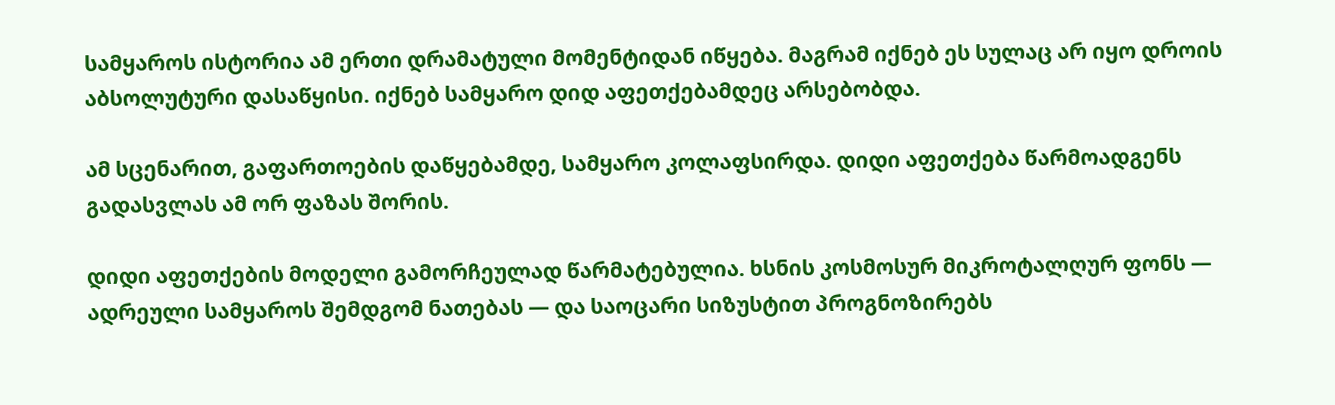სამყაროს ისტორია ამ ერთი დრამატული მომენტიდან იწყება. მაგრამ იქნებ ეს სულაც არ იყო დროის აბსოლუტური დასაწყისი. იქნებ სამყარო დიდ აფეთქებამდეც არსებობდა.

ამ სცენარით, გაფართოების დაწყებამდე, სამყარო კოლაფსირდა. დიდი აფეთქება წარმოადგენს გადასვლას ამ ორ ფაზას შორის.

დიდი აფეთქების მოდელი გამორჩეულად წარმატებულია. ხსნის კოსმოსურ მიკროტალღურ ფონს — ადრეული სამყაროს შემდგომ ნათებას — და საოცარი სიზუსტით პროგნოზირებს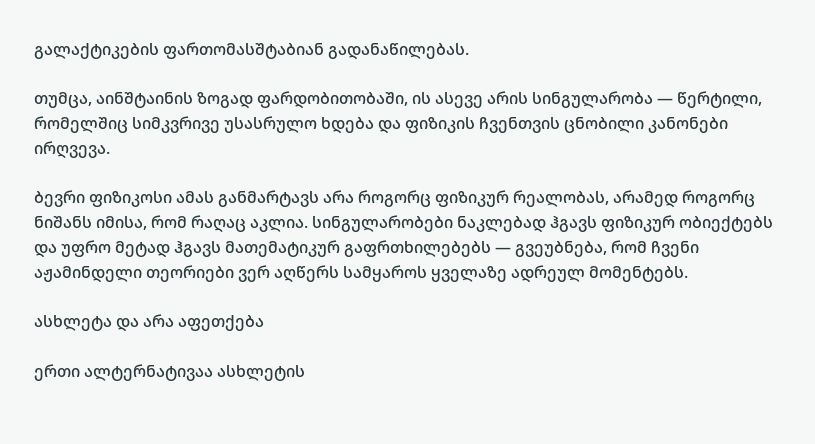გალაქტიკების ფართომასშტაბიან გადანაწილებას.

თუმცა, აინშტაინის ზოგად ფარდობითობაში, ის ასევე არის სინგულარობა — წერტილი, რომელშიც სიმკვრივე უსასრულო ხდება და ფიზიკის ჩვენთვის ცნობილი კანონები ირღვევა.

ბევრი ფიზიკოსი ამას განმარტავს არა როგორც ფიზიკურ რეალობას, არამედ როგორც ნიშანს იმისა, რომ რაღაც აკლია. სინგულარობები ნაკლებად ჰგავს ფიზიკურ ობიექტებს და უფრო მეტად ჰგავს მათემატიკურ გაფრთხილებებს — გვეუბნება, რომ ჩვენი აჟამინდელი თეორიები ვერ აღწერს სამყაროს ყველაზე ადრეულ მომენტებს.

ასხლეტა და არა აფეთქება

ერთი ალტერნატივაა ასხლეტის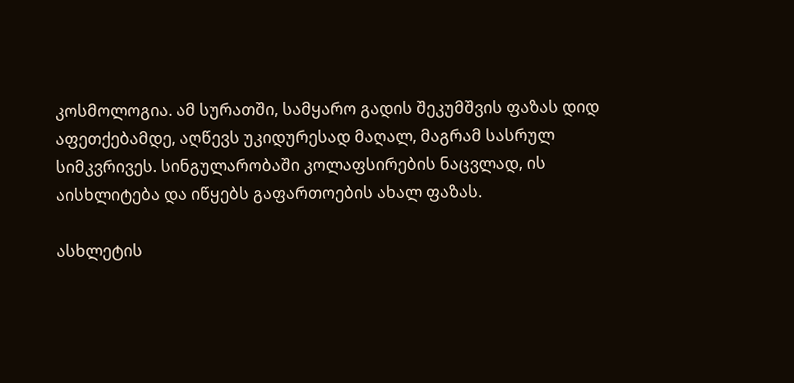კოსმოლოგია. ამ სურათში, სამყარო გადის შეკუმშვის ფაზას დიდ აფეთქებამდე, აღწევს უკიდურესად მაღალ, მაგრამ სასრულ სიმკვრივეს. სინგულარობაში კოლაფსირების ნაცვლად, ის აისხლიტება და იწყებს გაფართოების ახალ ფაზას.

ასხლეტის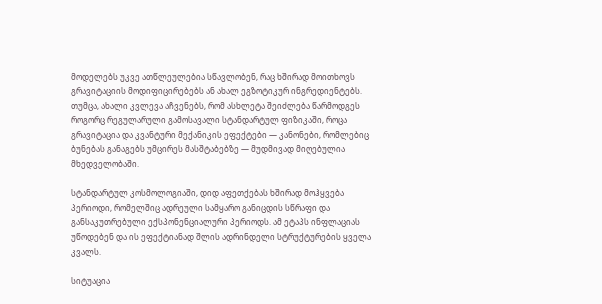მოდელებს უკვე ათწლეულებია სწავლობენ, რაც ხშირად მოითხოვს გრავიტაციის მოდიფიცირებებს ან ახალ ეგზოტიკურ ინგრედიენტებს. თუმცა, ახალი კვლევა აჩვენებს, რომ ასხლეტა შეიძლება წარმოდგეს როგორც რეგულარული გამოსავალი სტანდარტულ ფიზიკაში, როცა გრავიტაცია და კვანტური მექანიკის ეფექტები — კანონები, რომლებიც ბუნებას განაგებს უმცირეს მასშტაბებზე — მუდმივად მიღებულია მხედველობაში.

სტანდარტულ კოსმოლოგიაში, დიდ აფეთქებას ხშირად მოჰყვება პერიოდი, რომელშიც ადრეული სამყარო განიცდის სწრაფი და განსაკუთრებული ექსპონენციალური პერიოდს. ამ ეტაპს ინფლაციას უწოდებენ და ის ეფექტიანად შლის ადრინდელი სტრუქტურების ყველა კვალს.

სიტუაცია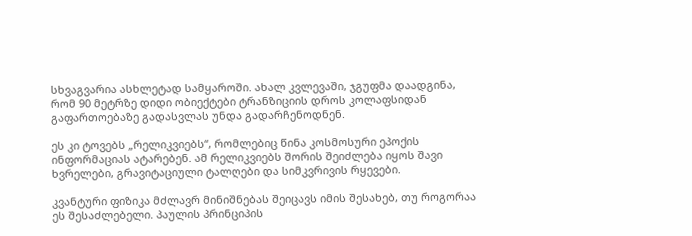სხვაგვარია ასხლეტად სამყაროში. ახალ კვლევაში, ჯგუფმა დაადგინა, რომ 90 მეტრზე დიდი ობიექტები ტრანზიციის დროს კოლაფსიდან გაფართოებაზე გადასვლას უნდა გადარჩენოდნენ.

ეს კი ტოვებს „რელიკვიებს“, რომლებიც წინა კოსმოსური ეპოქის ინფორმაციას ატარებენ. ამ რელიკვიებს შორის შეიძლება იყოს შავი ხვრელები, გრავიტაციული ტალღები და სიმკვრივის რყევები.

კვანტური ფიზიკა მძლავრ მინიშნებას შეიცავს იმის შესახებ, თუ როგორაა ეს შესაძლებელი. პაულის პრინციპის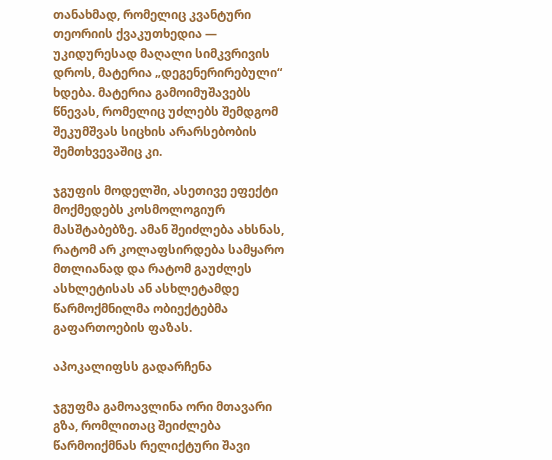თანახმად, რომელიც კვანტური თეორიის ქვაკუთხედია — უკიდურესად მაღალი სიმკვრივის დროს, მატერია „დეგენერირებული“ ხდება. მატერია გამოიმუშავებს წნევას, რომელიც უძლებს შემდგომ შეკუმშვას სიცხის არარსებობის შემთხვევაშიც კი.

ჯგუფის მოდელში, ასეთივე ეფექტი მოქმედებს კოსმოლოგიურ მასშტაბებზე. ამან შეიძლება ახსნას, რატომ არ კოლაფსირდება სამყარო მთლიანად და რატომ გაუძლეს ასხლეტისას ან ასხლეტამდე წარმოქმნილმა ობიექტებმა გაფართოების ფაზას.

აპოკალიფსს გადარჩენა

ჯგუფმა გამოავლინა ორი მთავარი გზა, რომლითაც შეიძლება წარმოიქმნას რელიქტური შავი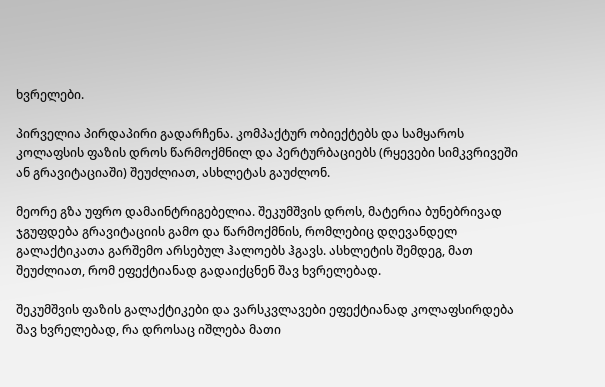ხვრელები.

პირველია პირდაპირი გადარჩენა. კომპაქტურ ობიექტებს და სამყაროს კოლაფსის ფაზის დროს წარმოქმნილ და პერტურბაციებს (რყევები სიმკვრივეში ან გრავიტაციაში) შეუძლიათ, ასხლეტას გაუძლონ.

მეორე გზა უფრო დამაინტრიგებელია. შეკუმშვის დროს, მატერია ბუნებრივად ჯგუფდება გრავიტაციის გამო და წარმოქმნის, რომლებიც დღევანდელ გალაქტიკათა გარშემო არსებულ ჰალოებს ჰგავს. ასხლეტის შემდეგ, მათ შეუძლიათ, რომ ეფექტიანად გადაიქცნენ შავ ხვრელებად.

შეკუმშვის ფაზის გალაქტიკები და ვარსკვლავები ეფექტიანად კოლაფსირდება შავ ხვრელებად, რა დროსაც იშლება მათი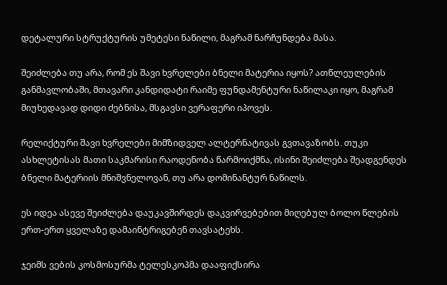დეტალური სტრუქტურის უმეტესი ნაწილი, მაგრამ ნარჩუნდება მასა.

შეიძლება თუ არა, რომ ეს შავი ხვრელები ბნელი მატერია იყოს? ათწლეულების განმავლობაში, მთავარი კანდიდატი რაიმე ფუნდამენტური ნაწილაკი იყო, მაგრამ მიუხედავად დიდი ძებნისა, მსგავსი ვერაფერი იპოვეს.

რელიქტური შავი ხვრელები მიმზიდველ ალტერნატივას გვთავაზობს. თუკი ასხლეტისას მათი საკმარისი რაოდენობა წარმოიქმნა, ისინი შეიძლება შეადგენდეს ბნელი მატერიის მნიშვნელოვან, თუ არა დომინანტურ ნაწილს.

ეს იდეა ასევე შეიძლება დაუკავშირდეს დაკვირვებებით მიღებულ ბოლო წლების ერთ-ერთ ყველაზე დამაინტრიგებენ თავსატეხს.

ჯეიმს ვების კოსმოსურმა ტელესკოპმა დააფიქსირა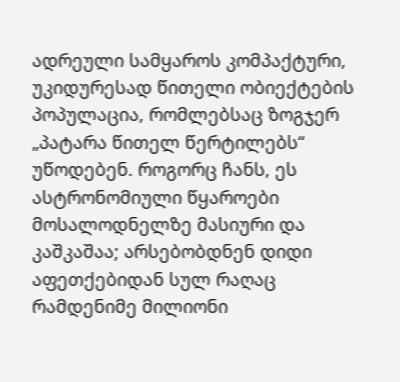ადრეული სამყაროს კომპაქტური, უკიდურესად წითელი ობიექტების პოპულაცია, რომლებსაც ზოგჯერ „პატარა წითელ წერტილებს“ უწოდებენ. როგორც ჩანს, ეს ასტრონომიული წყაროები მოსალოდნელზე მასიური და კაშკაშაა; არსებობდნენ დიდი აფეთქებიდან სულ რაღაც რამდენიმე მილიონი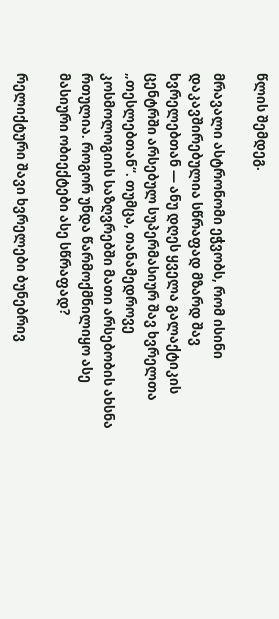წლის შემდეგ.

მრავალი ასტრონომი ეჭვობს, რომ ისინი დაკავშირებულია სწრაფად მზარდ შავ ხვრელებთან — ანუ დღეს ყველა გალაქტიკის ცენტრში არსებულ სუპერმასიურ შავ ხვრელთა „თესლებთან“. თუმცა, თანამედროვე კოსმოლოგიის საზღვრებში მათი არსებობის ახსნა რთულია. როგორ უნდა წარმოქმნილიყო ასე მასიური ობიექტები ასე სწრაფად?

რელიქტური შავი ხვრელები ბუნებრივ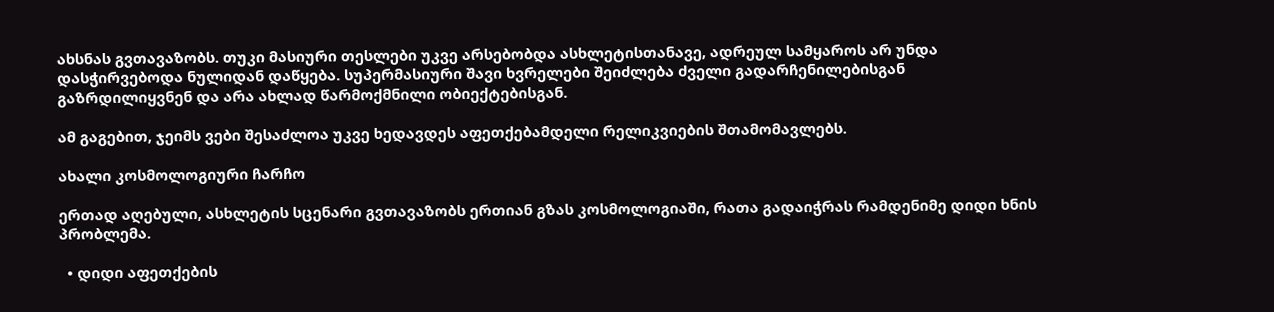ახსნას გვთავაზობს. თუკი მასიური თესლები უკვე არსებობდა ასხლეტისთანავე, ადრეულ სამყაროს არ უნდა დასჭირვებოდა ნულიდან დაწყება. სუპერმასიური შავი ხვრელები შეიძლება ძველი გადარჩენილებისგან გაზრდილიყვნენ და არა ახლად წარმოქმნილი ობიექტებისგან.

ამ გაგებით, ჯეიმს ვები შესაძლოა უკვე ხედავდეს აფეთქებამდელი რელიკვიების შთამომავლებს.

ახალი კოსმოლოგიური ჩარჩო

ერთად აღებული, ასხლეტის სცენარი გვთავაზობს ერთიან გზას კოსმოლოგიაში, რათა გადაიჭრას რამდენიმე დიდი ხნის პრობლემა.

  • დიდი აფეთქების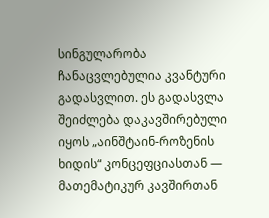სინგულარობა ჩანაცვლებულია კვანტური გადასვლით. ეს გადასვლა შეიძლება დაკავშირებული იყოს „აინშტაინ-როზენის ხიდის“ კონცეფციასთან — მათემატიკურ კავშირთან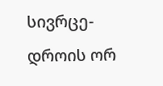სივრცე-დროის ორ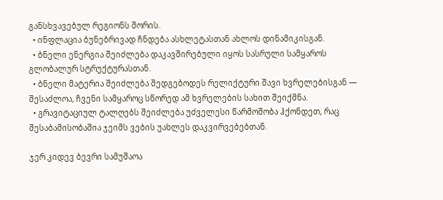განსხვავებულ რეგიონს შორის.
  • ინფლაცია ბუნებრივად ჩნდება ასხლეტასთან ახლოს დინამიკისგან.
  • ბნელი ენერგია შეიძლება დაკავშირებული იყოს სასრული სამყაროს გლობალურ სტრუქტურასთან.
  • ბნელი მატერია შეიძლება შედგებოდეს რელიქტური შავი ხვრელებისგან — შესაძლოა, ჩვენი სამყაროც სწორედ ამ ხვრელების სახით შეიქმნა.
  • გრავიტაციულ ტალღებს შეიძლება უძველესი წარმოშობა ჰქონდეთ, რაც შესაბამისობაშია ჯეიმს ვების უახლეს დაკვირვებებთან.

ჯერ კიდევ ბევრი სამუშაოა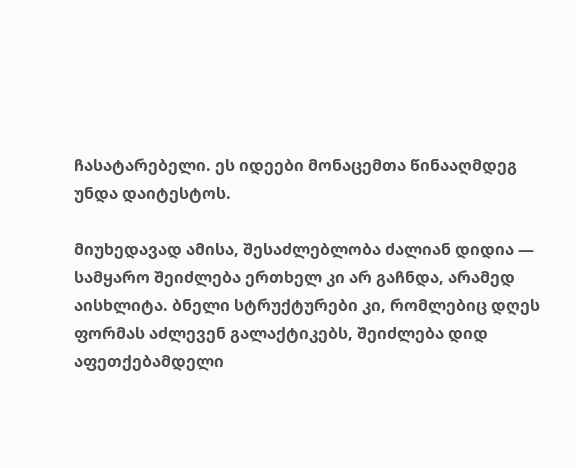ჩასატარებელი. ეს იდეები მონაცემთა წინააღმდეგ უნდა დაიტესტოს.

მიუხედავად ამისა, შესაძლებლობა ძალიან დიდია — სამყარო შეიძლება ერთხელ კი არ გაჩნდა, არამედ აისხლიტა. ბნელი სტრუქტურები კი, რომლებიც დღეს ფორმას აძლევენ გალაქტიკებს, შეიძლება დიდ აფეთქებამდელი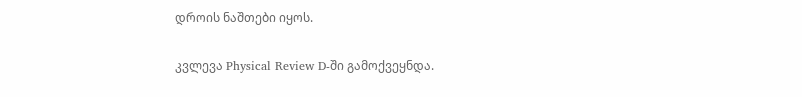დროის ნაშთები იყოს.

კვლევა Physical Review D-ში გამოქვეყნდა.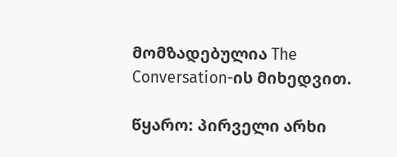მომზადებულია The Conversation-ის მიხედვით.

წყარო: პირველი არხი